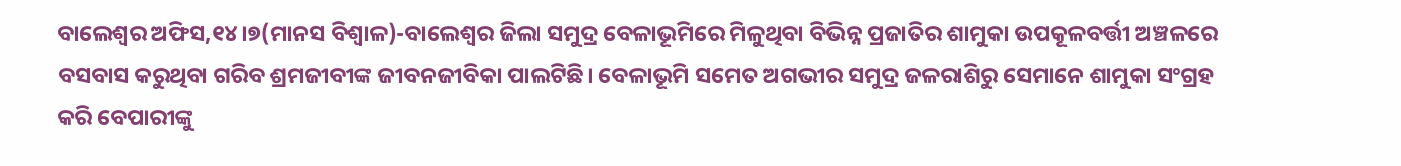ବାଲେଶ୍ୱର ଅଫିସ,୧୪।୭(ମାନସ ବିଶ୍ୱାଳ)-ବାଲେଶ୍ୱର ଜିଲା ସମୁଦ୍ର ବେଳାଭୂମିରେ ମିଳୁଥିବା ବିଭିନ୍ନ ପ୍ରଜାତିର ଶାମୁକା ଉପକୂଳବର୍ତ୍ତୀ ଅଞ୍ଚଳରେ ବସବାସ କରୁଥିବା ଗରିବ ଶ୍ରମଜୀବୀଙ୍କ ଜୀବନଜୀବିକା ପାଲଟିଛି। ବେଳାଭୂମି ସମେତ ଅଗଭୀର ସମୁଦ୍ର ଜଳରାଶିରୁ ସେମାନେ ଶାମୁକା ସଂଗ୍ରହ କରି ବେପାରୀଙ୍କୁ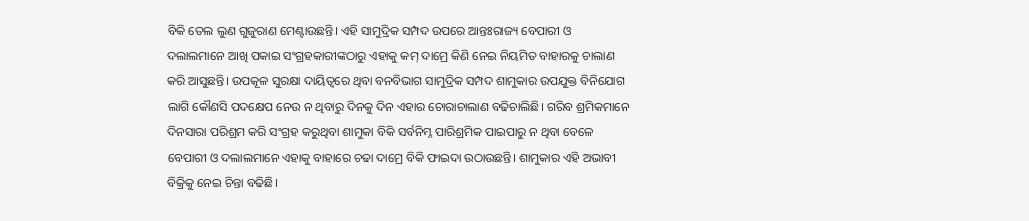ବିକି ତେଲ ଲୁଣ ଗୁଜୁରାଣ ମେଣ୍ଟାଉଛନ୍ତି। ଏହି ସାମୁଦ୍ରିକ ସମ୍ପଦ ଉପରେ ଆନ୍ତଃରାଜ୍ୟ ବେପାରୀ ଓ ଦଲାଲମାନେ ଆଖି ପକାଇ ସଂଗ୍ରହକାରୀଙ୍କଠାରୁ ଏହାକୁ କମ୍ ଦାମ୍ରେ କିଣି ନେଇ ନିୟମିତ ବାହାରକୁ ଚାଲାଣ କରି ଆସୁଛନ୍ତି। ଉପକୂଳ ସୁରକ୍ଷା ଦାୟିତ୍ୱରେ ଥିବା ବନବିଭାଗ ସାମୁଦ୍ରିକ ସମ୍ପଦ ଶାମୁକାର ଉପଯୁକ୍ତ ବିନିଯୋଗ ଲାଗି କୌଣସି ପଦକ୍ଷେପ ନେଉ ନ ଥିବାରୁ ଦିନକୁ ଦିନ ଏହାର ଚୋରାଚାଲାଣ ବଢିଚାଲିଛି। ଗରିବ ଶ୍ରମିକମାନେ ଦିନସାରା ପରିଶ୍ରମ କରି ସଂଗ୍ରହ କରୁଥିବା ଶାମୁକା ବିକି ସର୍ବନିମ୍ନ ପାରିଶ୍ରମିକ ପାଇପାରୁ ନ ଥିବା ବେଳେ ବେପାରୀ ଓ ଦଲାଲମାନେ ଏହାକୁ ବାହାରେ ଚଢା ଦାମ୍ରେ ବିକି ଫାଇଦା ଉଠାଉଛନ୍ତି। ଶାମୁକାର ଏହି ଅଭାବୀ ବିକ୍ରିକୁ ନେଇ ଚିନ୍ତା ବଢିଛି।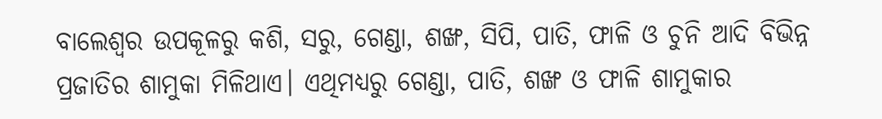ବାଲେଶ୍ୱର ଉପକୂଳରୁ କଶି, ସରୁ, ଗେଣ୍ଡା, ଶଙ୍ଖ, ସିପି, ପାତି, ଫାଳି ଓ ଚୁନି ଆଦି ବିଭିନ୍ନ ପ୍ରଜାତିର ଶାମୁକା ମିଳିଥାଏ। ଏଥିମଧ୍ୟରୁ ଗେଣ୍ଡା, ପାତି, ଶଙ୍ଖ ଓ ଫାଳି ଶାମୁକାର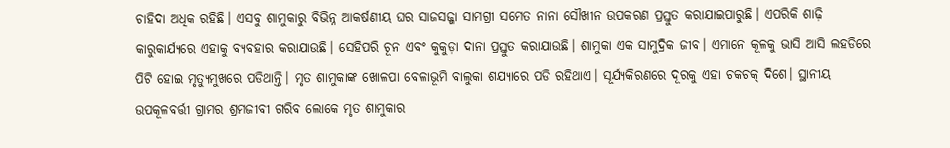ଚାହିଦା ଅଧିକ ରହିଛି। ଏସବୁ ଶାମୁକାରୁ ବିଭିନ୍ନ ଆକର୍ଷଣୀୟ ଘର ସାଜସଜ୍ଜା ସାମଗ୍ରୀ ସମେତ ନାନା ସୌଖୀନ ଉପକରଣ ପ୍ରସ୍ତୁତ କରାଯାଇପାରୁଛି। ଏପରିକି ଶାଢ଼ି କାରୁକାର୍ଯ୍ୟରେ ଏହାକୁ ବ୍ୟବହାର କରାଯାଉଛି। ସେହିପରି ଚୂନ ଏବଂ କୁକୁଡ଼ା ଦାନା ପ୍ରସ୍ତୁତ କରାଯାଉଛି। ଶାମୁକା ଏକ ସାମୁଦ୍ରିକ ଜୀବ। ଏମାନେ କୂଳକୁ ଭାସି ଆସି ଲହଡିରେ ପିଟି ହୋଇ ମୃତ୍ୟୁମୁଖରେ ପଡିଥାନ୍ତି। ମୃତ ଶାମୁକାଙ୍କ ଖୋଳପା ବେଳାଭୂମି ବାଲୁକା ଶଯ୍ୟାରେ ପଡି ରହିଥାଏ। ସୂର୍ଯ୍ୟକିରଣରେ ଦୂରକୁ ଏହା ଚକଚକ୍ ଦିଶେ। ସ୍ଥାନୀୟ ଉପକୂଳବର୍ତ୍ତୀ ଗ୍ରାମର ଶ୍ରମଜୀବୀ ଗରିବ ଲୋକେ ମୃତ ଶାମୁକାର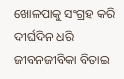ଖୋଳପାକୁ ସଂଗ୍ରହ କରି ଦୀର୍ଘଦିନ ଧରି ଜୀବନଜୀବିକା ବିତାଇ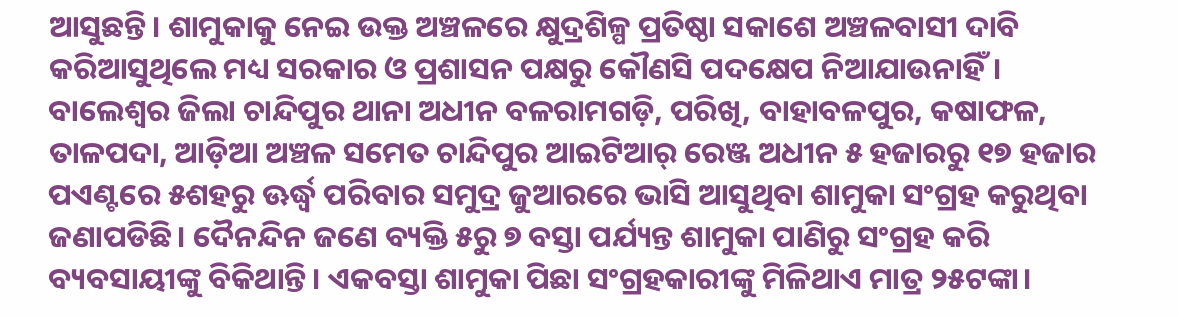ଆସୁଛନ୍ତି। ଶାମୁକାକୁ ନେଇ ଉକ୍ତ ଅଞ୍ଚଳରେ କ୍ଷୁଦ୍ରଶିଳ୍ପ ପ୍ରତିଷ୍ଠା ସକାଶେ ଅଞ୍ଚଳବାସୀ ଦାବି କରିଆସୁଥିଲେ ମଧ୍ୟ ସରକାର ଓ ପ୍ରଶାସନ ପକ୍ଷରୁ କୌଣସି ପଦକ୍ଷେପ ନିଆଯାଉନାହିଁ।
ବାଲେଶ୍ୱର ଜିଲା ଚାନ୍ଦିପୁର ଥାନା ଅଧୀନ ବଳରାମଗଡ଼ି, ପରିଖି, ବାହାବଳପୁର, କଷାଫଳ, ତାଳପଦା, ଆଡ଼ିଆ ଅଞ୍ଚଳ ସମେତ ଚାନ୍ଦିପୁର ଆଇଟିଆର୍ ରେଞ୍ଜ ଅଧୀନ ୫ ହଜାରରୁ ୧୭ ହଜାର ପଏଣ୍ଟରେ ୫ଶହରୁ ଊର୍ଦ୍ଧ୍ୱ ପରିବାର ସମୁଦ୍ର ଜୁଆରରେ ଭାସି ଆସୁଥିବା ଶାମୁକା ସଂଗ୍ରହ କରୁଥିବା ଜଣାପଡିଛି। ଦୈନନ୍ଦିନ ଜଣେ ବ୍ୟକ୍ତି ୫ରୁ ୭ ବସ୍ତା ପର୍ଯ୍ୟନ୍ତ ଶାମୁକା ପାଣିରୁ ସଂଗ୍ରହ କରି ବ୍ୟବସାୟୀଙ୍କୁ ବିକିଥାନ୍ତି। ଏକବସ୍ତା ଶାମୁକା ପିଛା ସଂଗ୍ରହକାରୀଙ୍କୁ ମିଳିଥାଏ ମାତ୍ର ୨୫ଟଙ୍କା।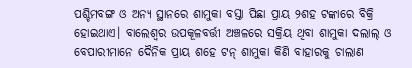ପଶ୍ଚିମବଙ୍ଗ ଓ ଅନ୍ୟ ସ୍ଥାନରେ ଶାମୁକା ବସ୍ତା ପିଛା ପ୍ରାୟ ୨ଶହ ଟଙ୍କାରେ ବିକ୍ରି ହୋଇଥାଏ। ବାଲେଶ୍ୱର ଉପକୂଳବର୍ତ୍ତୀ ଅଞ୍ଚଳରେ ସକ୍ରିୟ ଥିବା ଶାମୁକା ଦଲାଲ୍ ଓ ବେପାରୀମାନେ ଦୈନିକ ପ୍ରାୟ ଶହେ ଟନ୍ ଶାମୁକା କିଣି ବାହାରକୁ ଚାଲାଣ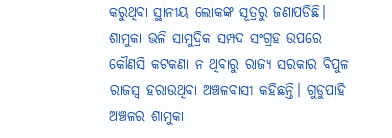କରୁଥିବା ସ୍ଥାନୀୟ ଲୋକଙ୍କ ସୂତ୍ରରୁ ଜଣାପଡିଛି। ଶାମୁକା ଭଳି ସାମୁଦ୍ରିକ ସମ୍ପଦ ସଂଗ୍ରହ ଉପରେ କୌଣସି କଟକଣା ନ ଥିବାରୁ ରାଜ୍ୟ ସରକାର ବିପୁଳ ରାଜସ୍ବ ହରାଉଥିବା ଅଞ୍ଚଳବାସୀ କହିଛନ୍ତି। ଗୁଡୁପାହି ଅଞ୍ଚଳର ଶାମୁକା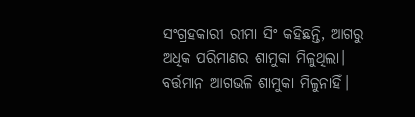ସଂଗ୍ରହକାରୀ ରୀମା ସିଂ କହିଛନ୍ତି, ଆଗରୁ ଅଧିକ ପରିମାଣର ଶାମୁକା ମିଳୁଥିଲା। ବର୍ତ୍ତମାନ ଆଗଭଳି ଶାମୁକା ମିଳୁନାହିଁ।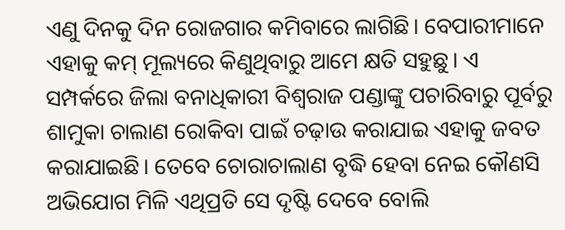ଏଣୁ ଦିନକୁ ଦିନ ରୋଜଗାର କମିବାରେ ଲାଗିଛି। ବେପାରୀମାନେ ଏହାକୁ କମ୍ ମୂଲ୍ୟରେ କିଣୁଥିବାରୁ ଆମେ କ୍ଷତି ସହୁଛୁ। ଏ ସମ୍ପର୍କରେ ଜିଲା ବନାଧିକାରୀ ବିଶ୍ୱରାଜ ପଣ୍ଡାଙ୍କୁ ପଚାରିବାରୁ ପୂର୍ବରୁ ଶାମୁକା ଚାଲାଣ ରୋକିବା ପାଇଁ ଚଢ଼ାଉ କରାଯାଇ ଏହାକୁ ଜବତ କରାଯାଇଛି। ତେବେ ଚୋରାଚାଲାଣ ବୃଦ୍ଧି ହେବା ନେଇ କୌଣସି ଅଭିଯୋଗ ମିଳି ଏଥିପ୍ରତି ସେ ଦୃଷ୍ଟି ଦେବେ ବୋଲି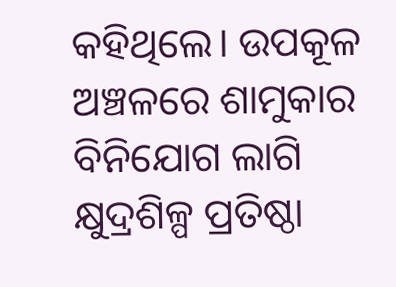କହିଥିଲେ। ଉପକୂଳ ଅଞ୍ଚଳରେ ଶାମୁକାର ବିନିଯୋଗ ଲାଗି କ୍ଷୁଦ୍ରଶିଳ୍ପ ପ୍ରତିଷ୍ଠା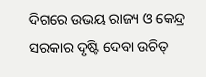ଦିଗରେ ଉଭୟ ରାଜ୍ୟ ଓ କେନ୍ଦ୍ର ସରକାର ଦୃଷ୍ଟି ଦେବା ଉଚିତ୍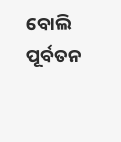ବୋଲି ପୂର୍ବତନ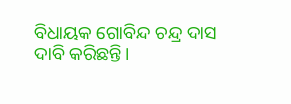ବିଧାୟକ ଗୋବିନ୍ଦ ଚନ୍ଦ୍ର ଦାସ ଦାବି କରିଛନ୍ତି।